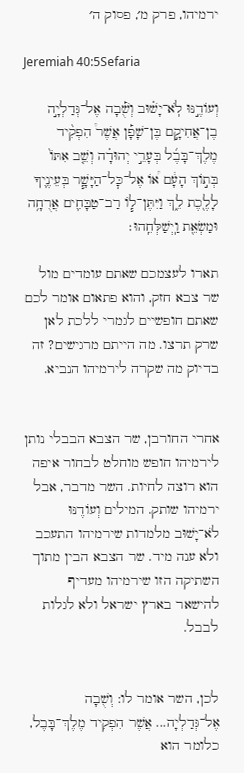ירמיהו, פרק מ׳, פסוק ה׳

Jeremiah 40:5Sefaria

וְעוֹדֶ֣נּוּ לֹֽא־יָשׁ֗וּב וְשֻׁ֡בָה אֶל־גְּדַלְיָ֣ה בֶן־אֲחִיקָ֣ם בֶּן־שָׁפָ֡ן אֲשֶׁר֩ הִפְקִ֨יד מֶלֶךְ־בָּבֶ֜ל בְּעָרֵ֣י יְהוּדָ֗ה וְשֵׁ֤ב אִתּוֹ֙ בְּת֣וֹךְ הָעָ֔ם א֠וֹ אֶל־כׇּל־הַיָּשָׁ֧ר בְּעֵינֶ֛יךָ לָלֶ֖כֶת לֵ֑ךְ וַיִּתֶּן־ל֧וֹ רַב־טַבָּחִ֛ים אֲרֻחָ֥ה וּמַשְׂאֵ֖ת וַֽיְשַׁלְּחֵֽהוּ׃

תארו לעצמכם שאתם עומדים מול שר צבא חזק, והוא פתאום אומר לכם שאתם חופשיים לגמרי ללכת לאן שרק תרצו. מה הייתם מרגישים? זה בדיוק מה שקרה לירמיהו הנביא.


אחרי החורבן, שר הצבא הבבלי נותן לירמיהו חופש מוחלט לבחור איפה הוא רוצה לחיות. השר מדבר, אבל ירמיהו שותק. המילים וְעוֹדֶנּוּ לֹא־יָשׁוּב מלמדות שירמיהו התעכב ולא ענה מיד. שר הצבא הבין מתוך השתיקה הזו שירמיהו מעדיף להישאר בארץ ישראל ולא לגלות לבבל.


לכן, השר אומר לו: וְשֻׁבָה אֶל־גְּדַלְיָה... אֲשֶׁר הִפְקִיד מֶלֶךְ־בָּבֶל, כלומר הוא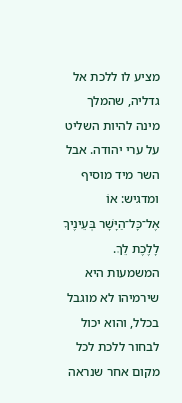מציע לו ללכת אל גדליה, שהמלך מינה להיות השליט על ערי יהודה. אבל השר מיד מוסיף ומדגיש: אוֹ אֶל־כָּל־הַיָּשָׁר בְּעֵינֶיךָ לָלֶכֶת לֵךְ. המשמעות היא שירמיהו לא מוגבל בכלל, והוא יכול לבחור ללכת לכל מקום אחר שנראה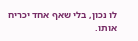לו נכון, בלי שאף אחד יכריח אותו.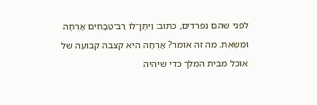לפני שהם נפרדים, כתוב: וַיִּתֶּן־לוֹ רַב־טַבָּחִים אֲרֻחָה וּמַשְׂאֵת. מה זה אומר? אֲרֻחָה היא קצבה קבועה של אוכל מבית המלך כדי שיהיה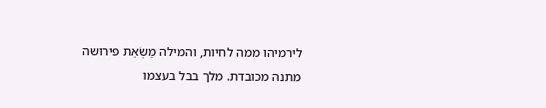לירמיהו ממה לחיות, והמילה מַשְׂאֵת פירושה מתנה מכובדת. מלך בבל בעצמו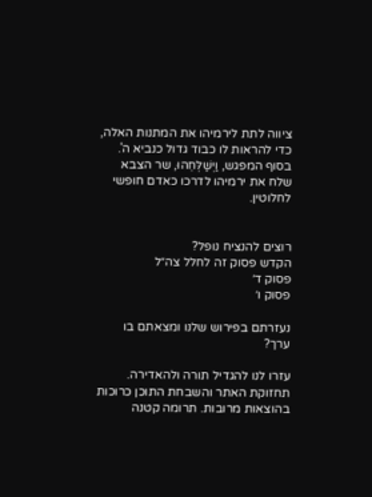ציווה לתת לירמיהו את המתנות האלה, כדי להראות לו כבוד גדול כנביא ה'. בסוף המפגש, וַיְשַׁלְּחֵהוּ, שר הצבא שלח את ירמיהו לדרכו כאדם חופשי לחלוטין.


רוצים להנציח נופל?
הקדש פסוק זה לחלל צה״ל
פסוק ד׳
פסוק ו׳

נעזרתם בפירוש שלנו ומצאתם בו ערך?

עזרו לנו להגדיל תורה ולהאדירה. תחזוקת האתר והשבחת התוכן כרוכות בהוצאות מרובות. תרומה קטנה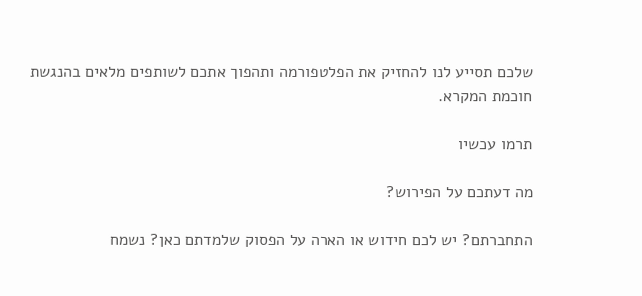שלכם תסייע לנו להחזיק את הפלטפורמה ותהפוך אתכם לשותפים מלאים בהנגשת חוכמת המקרא.

תרמו עכשיו

מה דעתכם על הפירוש?

התחברתם? יש לכם חידוש או הארה על הפסוק שלמדתם כאן? נשמח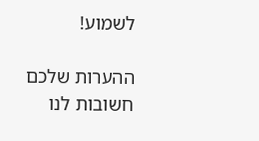לשמוע!

ההערות שלכם חשובות לנו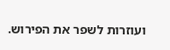ועוזרות לשפר את הפירוש.